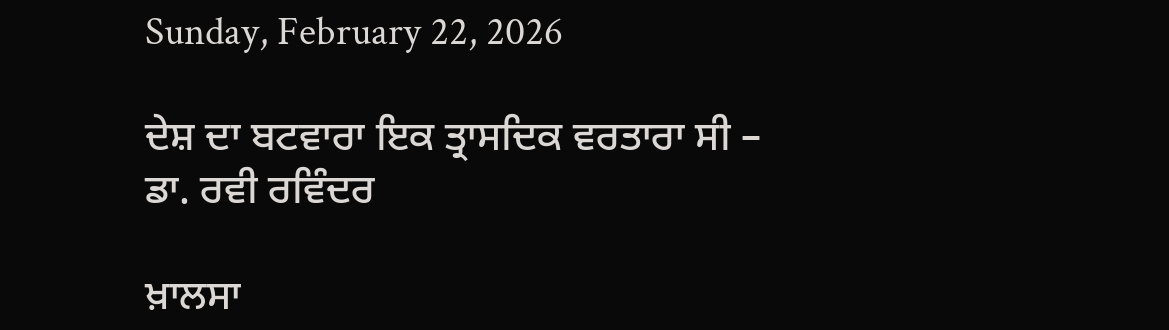Sunday, February 22, 2026

ਦੇਸ਼ ਦਾ ਬਟਵਾਰਾ ਇਕ ਤ੍ਰਾਸਦਿਕ ਵਰਤਾਰਾ ਸੀ – ਡਾ. ਰਵੀ ਰਵਿੰਦਰ

ਖ਼ਾਲਸਾ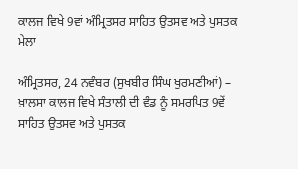ਕਾਲਜ ਵਿਖੇ 9ਵਾਂ ਅੰਮ੍ਰਿਤਸਰ ਸਾਹਿਤ ਉਤਸਵ ਅਤੇ ਪੁਸਤਕ ਮੇਲਾ

ਅੰਮ੍ਰਿਤਸਰ, 24 ਨਵੰਬਰ (ਸੁਖਬੀਰ ਸਿੰਘ ਖੁਰਮਣੀਆਂ) – ਖ਼ਾਲਸਾ ਕਾਲਜ ਵਿਖੇ ਸੰਤਾਲੀ ਦੀ ਵੰਡ ਨੂੰ ਸਮਰਪਿਤ 9ਵੇਂ ਸਾਹਿਤ ਉਤਸਵ ਅਤੇ ਪੁਸਤਕ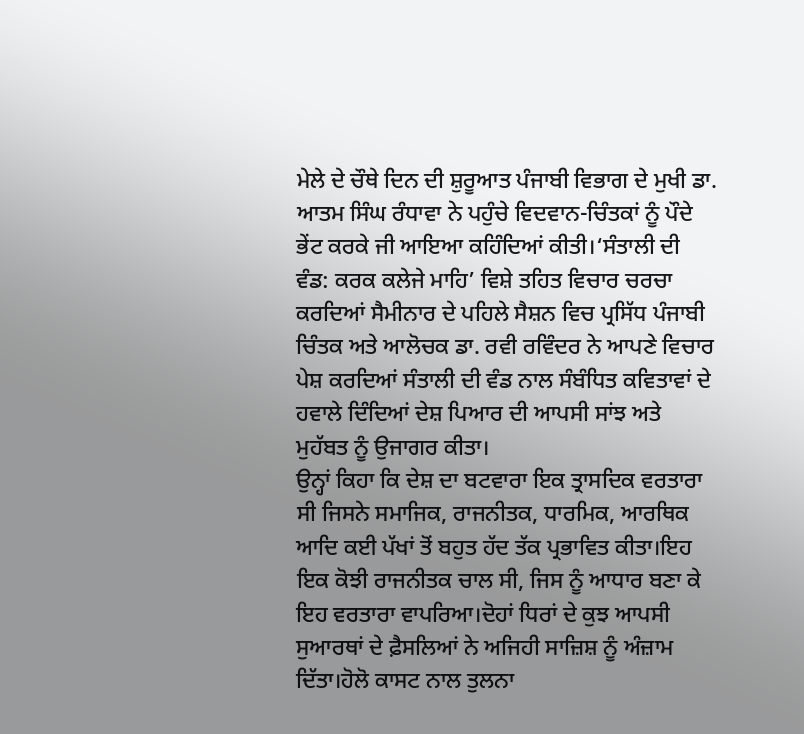ਮੇਲੇ ਦੇ ਚੌਥੇ ਦਿਨ ਦੀ ਸ਼ੁਰੂਆਤ ਪੰਜਾਬੀ ਵਿਭਾਗ ਦੇ ਮੁਖੀ ਡਾ. ਆਤਮ ਸਿੰਘ ਰੰਧਾਵਾ ਨੇ ਪਹੁੰਚੇ ਵਿਦਵਾਨ-ਚਿੰਤਕਾਂ ਨੂੰ ਪੌਦੇ ਭੇਂਟ ਕਰਕੇ ਜੀ ਆਇਆ ਕਹਿੰਦਿਆਂ ਕੀਤੀ।‘ਸੰਤਾਲੀ ਦੀ ਵੰਡ: ਕਰਕ ਕਲੇਜੇ ਮਾਹਿ’ ਵਿਸ਼ੇ ਤਹਿਤ ਵਿਚਾਰ ਚਰਚਾ ਕਰਦਿਆਂ ਸੈਮੀਨਾਰ ਦੇ ਪਹਿਲੇ ਸੈਸ਼ਨ ਵਿਚ ਪ੍ਰਸਿੱਧ ਪੰਜਾਬੀ ਚਿੰਤਕ ਅਤੇ ਆਲੋਚਕ ਡਾ. ਰਵੀ ਰਵਿੰਦਰ ਨੇ ਆਪਣੇ ਵਿਚਾਰ ਪੇਸ਼ ਕਰਦਿਆਂ ਸੰਤਾਲੀ ਦੀ ਵੰਡ ਨਾਲ ਸੰਬੰਧਿਤ ਕਵਿਤਾਵਾਂ ਦੇ ਹਵਾਲੇ ਦਿੰਦਿਆਂ ਦੇਸ਼ ਪਿਆਰ ਦੀ ਆਪਸੀ ਸਾਂਝ ਅਤੇ ਮੁਹੱਬਤ ਨੂੰ ਉਜਾਗਰ ਕੀਤਾ।
ਉਨ੍ਹਾਂ ਕਿਹਾ ਕਿ ਦੇਸ਼ ਦਾ ਬਟਵਾਰਾ ਇਕ ਤ੍ਰਾਸਦਿਕ ਵਰਤਾਰਾ ਸੀ ਜਿਸਨੇ ਸਮਾਜਿਕ, ਰਾਜਨੀਤਕ, ਧਾਰਮਿਕ, ਆਰਥਿਕ ਆਦਿ ਕਈ ਪੱਖਾਂ ਤੋਂ ਬਹੁਤ ਹੱਦ ਤੱਕ ਪ੍ਰਭਾਵਿਤ ਕੀਤਾ।ਇਹ ਇਕ ਕੋਝੀ ਰਾਜਨੀਤਕ ਚਾਲ ਸੀ, ਜਿਸ ਨੂੰ ਆਧਾਰ ਬਣਾ ਕੇ ਇਹ ਵਰਤਾਰਾ ਵਾਪਰਿਆ।ਦੋਹਾਂ ਧਿਰਾਂ ਦੇ ਕੁਝ ਆਪਸੀ ਸੁਆਰਥਾਂ ਦੇ ਫ਼ੈਸਲਿਆਂ ਨੇ ਅਜਿਹੀ ਸਾਜ਼ਿਸ਼ ਨੂੰ ਅੰਜ਼ਾਮ ਦਿੱਤਾ।ਹੋਲੋ ਕਾਸਟ ਨਾਲ ਤੁਲਨਾ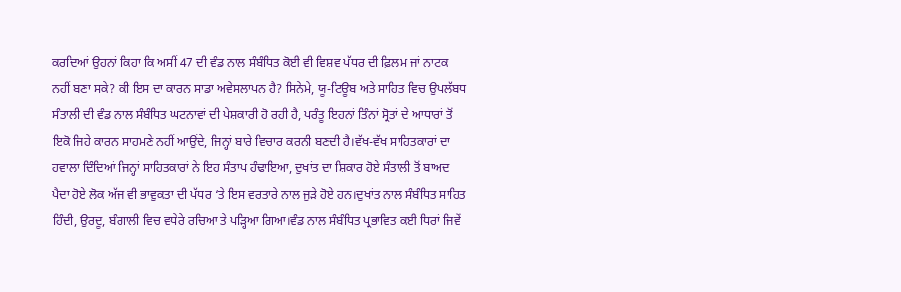ਕਰਦਿਆਂ ਉਹਨਾਂ ਕਿਹਾ ਕਿ ਅਸੀਂ 47 ਦੀ ਵੰਡ ਨਾਲ ਸੰਬੰਧਿਤ ਕੋਈ ਵੀ ਵਿਸ਼ਵ ਪੱਧਰ ਦੀ ਫ਼ਿਲਮ ਜਾਂ ਨਾਟਕ ਨਹੀਂ ਬਣਾ ਸਕੇ? ਕੀ ਇਸ ਦਾ ਕਾਰਨ ਸਾਡਾ ਅਵੇਸਲਾਪਨ ਹੈ? ਸਿਨੇਮੇ, ਯੂ-ਟਿਊਬ ਅਤੇ ਸਾਹਿਤ ਵਿਚ ਉਪਲੱਬਧ ਸੰਤਾਲੀ ਦੀ ਵੰਡ ਨਾਲ ਸੰਬੰਧਿਤ ਘਟਨਾਵਾਂ ਦੀ ਪੇਸ਼ਕਾਰੀ ਹੋ ਰਹੀ ਹੈ, ਪਰੰਤੂ ਇਹਨਾਂ ਤਿੰਨਾਂ ਸ੍ਰੋਤਾਂ ਦੇ ਆਧਾਰਾਂ ਤੋਂ ਇਕੋ ਜਿਹੇ ਕਾਰਨ ਸਾਹਮਣੇ ਨਹੀਂ ਆਉਂਦੇ, ਜਿਨ੍ਹਾਂ ਬਾਰੇ ਵਿਚਾਰ ਕਰਨੀ ਬਣਦੀ ਹੈ।ਵੱਖ-ਵੱਖ ਸਾਹਿਤਕਾਰਾਂ ਦਾ ਹਵਾਲਾ ਦਿੰਦਿਆਂ ਜਿਨ੍ਹਾਂ ਸਾਹਿਤਕਾਰਾਂ ਨੇ ਇਹ ਸੰਤਾਪ ਹੰਢਾਇਆ, ਦੁਖਾਂਤ ਦਾ ਸ਼ਿਕਾਰ ਹੋਏ ਸੰਤਾਲੀ ਤੋਂ ਬਾਅਦ ਪੈਦਾ ਹੋਏ ਲੋਕ ਅੱਜ ਵੀ ਭਾਵੁਕਤਾ ਦੀ ਪੱਧਰ ‘ਤੇ ਇਸ ਵਰਤਾਰੇ ਨਾਲ ਜੁੜੇ ਹੋਏ ਹਨ।ਦੁਖਾਂਤ ਨਾਲ ਸੰਬੰਧਿਤ ਸਾਹਿਤ ਹਿੰਦੀ, ਉਰਦੂ, ਬੰਗਾਲੀ ਵਿਚ ਵਧੇਰੇ ਰਚਿਆ ਤੇ ਪੜ੍ਹਿਆ ਗਿਆ।ਵੰਡ ਨਾਲ ਸੰਬੰਧਿਤ ਪ੍ਰਭਾਵਿਤ ਕਈ ਧਿਰਾਂ ਜਿਵੇਂ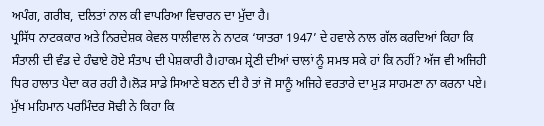ਅਪੰਗ, ਗਰੀਬ, ਦਲਿਤਾਂ ਨਾਲ ਕੀ ਵਾਪਰਿਆ ਵਿਚਾਰਨ ਦਾ ਮੁੱਦਾ ਹੈ।
ਪ੍ਰਸਿੱਧ ਨਾਟਕਕਾਰ ਅਤੇ ਨਿਰਦੇਸ਼ਕ ਕੇਵਲ ਧਾਲੀਵਾਲ ਨੇ ਨਾਟਕ ‘ਯਾਤਰਾ 1947’ ਦੇ ਹਵਾਲੇ ਨਾਲ ਗੱਲ ਕਰਦਿਆਂ ਕਿਹਾ ਕਿ ਸੰਤਾਲੀ ਦੀ ਵੰਡ ਦੇ ਹੰਢਾਏ ਹੋਏ ਸੰਤਾਪ ਦੀ ਪੇਸ਼ਕਾਰੀ ਹੈ।ਹਾਕਮ ਸ਼੍ਰੇਣੀ ਦੀਆਂ ਚਾਲਾਂ ਨੂੰ ਸਮਝ ਸਕੇ ਹਾਂ ਕਿ ਨਹੀਂ? ਅੱਜ ਵੀ ਅਜਿਹੀ ਧਿਰ ਹਾਲਾਤ ਪੈਦਾ ਕਰ ਰਹੀ ਹੈ।ਲੋੜ ਸਾਡੇ ਸਿਆਣੇ ਬਣਨ ਦੀ ਹੈ ਤਾਂ ਜੋ ਸਾਨੂੰ ਅਜਿਹੇ ਵਰਤਾਰੇ ਦਾ ਮੁੜ ਸਾਹਮਣਾ ਨਾ ਕਰਨਾ ਪਏ।
ਮੁੱਖ ਮਹਿਮਾਨ ਪਰਮਿੰਦਰ ਸੋਢੀ ਨੇ ਕਿਹਾ ਕਿ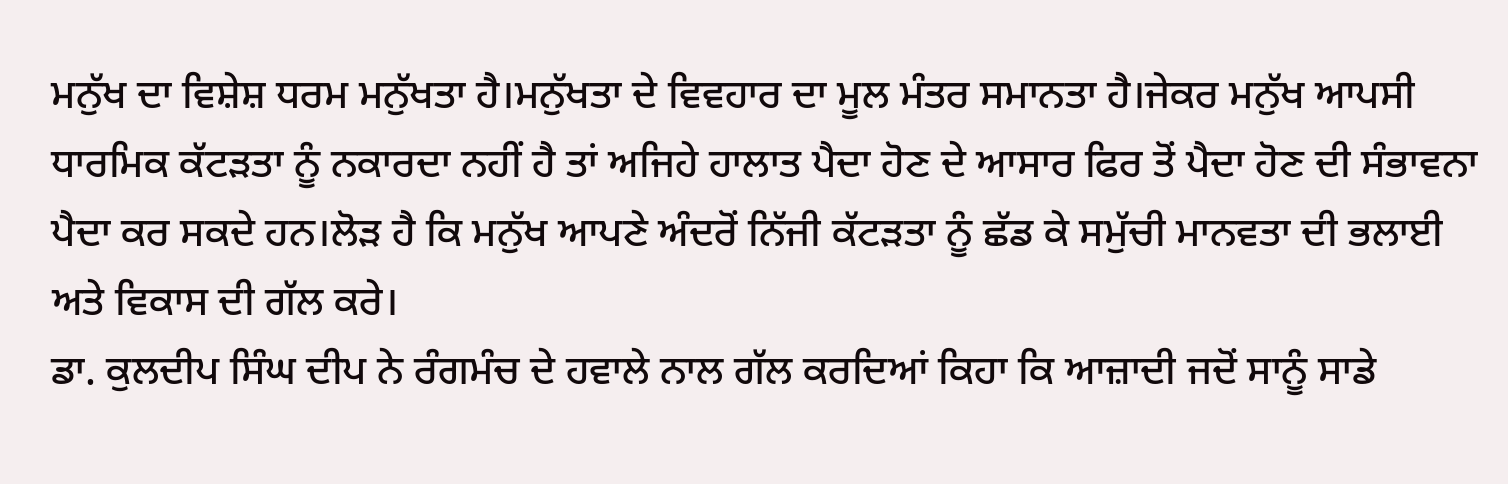ਮਨੁੱਖ ਦਾ ਵਿਸ਼ੇਸ਼ ਧਰਮ ਮਨੁੱਖਤਾ ਹੈ।ਮਨੁੱਖਤਾ ਦੇ ਵਿਵਹਾਰ ਦਾ ਮੂਲ ਮੰਤਰ ਸਮਾਨਤਾ ਹੈ।ਜੇਕਰ ਮਨੁੱਖ ਆਪਸੀ ਧਾਰਮਿਕ ਕੱਟੜਤਾ ਨੂੰ ਨਕਾਰਦਾ ਨਹੀਂ ਹੈ ਤਾਂ ਅਜਿਹੇ ਹਾਲਾਤ ਪੈਦਾ ਹੋਣ ਦੇ ਆਸਾਰ ਫਿਰ ਤੋਂ ਪੈਦਾ ਹੋਣ ਦੀ ਸੰਭਾਵਨਾ ਪੈਦਾ ਕਰ ਸਕਦੇ ਹਨ।ਲੋੜ ਹੈ ਕਿ ਮਨੁੱਖ ਆਪਣੇ ਅੰਦਰੋਂ ਨਿੱਜੀ ਕੱਟੜਤਾ ਨੂੰ ਛੱਡ ਕੇ ਸਮੁੱਚੀ ਮਾਨਵਤਾ ਦੀ ਭਲਾਈ ਅਤੇ ਵਿਕਾਸ ਦੀ ਗੱਲ ਕਰੇ।
ਡਾ. ਕੁਲਦੀਪ ਸਿੰਘ ਦੀਪ ਨੇ ਰੰਗਮੰਚ ਦੇ ਹਵਾਲੇ ਨਾਲ ਗੱਲ ਕਰਦਿਆਂ ਕਿਹਾ ਕਿ ਆਜ਼ਾਦੀ ਜਦੋਂ ਸਾਨੂੰ ਸਾਡੇ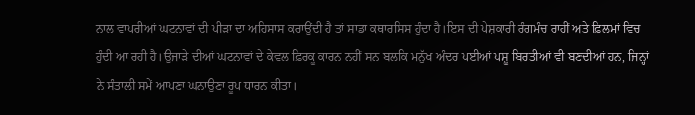ਨਾਲ ਵਾਪਰੀਆਂ ਘਟਨਾਵਾਂ ਦੀ ਪੀੜਾ ਦਾ ਅਹਿਸਾਸ ਕਰਾਉਂਦੀ ਹੈ ਤਾਂ ਸਾਡਾ ਕਥਾਰਸਿਸ ਹੁੰਦਾ ਹੈ।ਇਸ ਦੀ ਪੇਸ਼ਕਾਰੀ ਰੰਗਮੰਚ ਰਾਹੀਂ ਅਤੇ ਫ਼ਿਲਮਾਂ ਵਿਚ ਹੁੰਦੀ ਆ ਰਹੀ ਹੈ।ਉਜਾੜੇ ਦੀਆਂ ਘਟਨਾਵਾਂ ਦੇ ਕੇਵਲ ਫ਼ਿਰਕੂ ਕਾਰਨ ਨਹੀਂ ਸਨ ਬਲਕਿ ਮਨੁੱਖ ਅੰਦਰ ਪਈਆਂ ਪਸ਼ੂ ਬਿਰਤੀਆਂ ਵੀ ਬਣਦੀਆਂ ਹਨ, ਜਿਨ੍ਹਾਂ ਨੇ ਸੰਤਾਲੀ ਸਮੇਂ ਆਪਣਾ ਘਨਾਉਣਾ ਰੂਪ ਧਾਰਨ ਕੀਤਾ।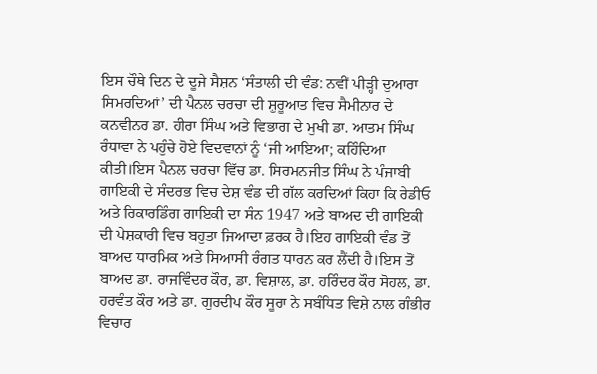ਇਸ ਚੌਥੇ ਦਿਨ ਦੇ ਦੂਜੇ ਸੈਸ਼ਨ ‘ਸੰਤਾਲੀ ਦੀ ਵੰਡ: ਨਵੀਂ ਪੀੜ੍ਹੀ ਦੁਆਰਾ ਸਿਮਰਦਿਆਂ’ ਦੀ ਪੈਨਲ ਚਰਚਾ ਦੀ ਸ਼ੁਰੂਆਤ ਵਿਚ ਸੈਮੀਨਾਰ ਦੇ ਕਨਵੀਨਰ ਡਾ. ਹੀਰਾ ਸਿੰਘ ਅਤੇ ਵਿਭਾਗ ਦੇ ਮੁਖੀ ਡਾ. ਆਤਮ ਸਿੰਘ ਰੰਧਾਵਾ ਨੇ ਪਹੁੰਚੇ ਹੋਏ ਵਿਦਵਾਨਾਂ ਨੂੰ ‘ਜੀ ਆਇਆ; ਕਹਿੰਦਿਆ ਕੀਤੀ।ਇਸ ਪੈਨਲ ਚਰਚਾ ਵਿੱਚ ਡਾ. ਸਿਰਮਨਜੀਤ ਸਿੰਘ ਨੇ ਪੰਜਾਬੀ ਗਾਇਕੀ ਦੇ ਸੰਦਰਭ ਵਿਚ ਦੇਸ਼ ਵੰਡ ਦੀ ਗੱਲ ਕਰਦਿਆਂ ਕਿਹਾ ਕਿ ਰੇਡੀਓ ਅਤੇ ਰਿਕਾਰਡਿੰਗ ਗਾਇਕੀ ਦਾ ਸੰਨ 1947 ਅਤੇ ਬਾਅਦ ਦੀ ਗਾਇਕੀ ਦੀ ਪੇਸ਼ਕਾਰੀ ਵਿਚ ਬਹੁਤਾ ਜਿਆਦਾ ਫ਼ਰਕ ਹੈ।ਇਹ ਗਾਇਕੀ ਵੰਡ ਤੋਂ ਬਾਅਦ ਧਾਰਮਿਕ ਅਤੇ ਸਿਆਸੀ ਰੰਗਤ ਧਾਰਨ ਕਰ ਲੈਂਦੀ ਹੈ।ਇਸ ਤੋਂ ਬਾਅਦ ਡਾ. ਰਾਜਵਿੰਦਰ ਕੌਰ, ਡਾ. ਵਿਸ਼ਾਲ, ਡਾ. ਹਰਿੰਦਰ ਕੌਰ ਸੋਹਲ, ਡਾ. ਹਰਵੰਤ ਕੌਰ ਅਤੇ ਡਾ. ਗੁਰਦੀਪ ਕੌਰ ਸੂਰਾ ਨੇ ਸਬੰਧਿਤ ਵਿਸ਼ੇ ਨਾਲ ਗੰਭੀਰ ਵਿਚਾਰ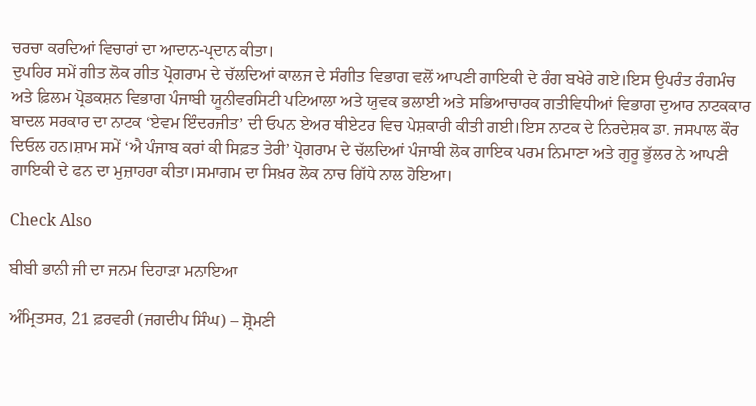ਚਰਚਾ ਕਰਦਿਆਂ ਵਿਚਾਰਾਂ ਦਾ ਆਦਾਨ-ਪ੍ਰਦਾਨ ਕੀਤਾ।
ਦੁਪਹਿਰ ਸਮੇਂ ਗੀਤ ਲੋਕ ਗੀਤ ਪ੍ਰੋਗਰਾਮ ਦੇ ਚੱਲਦਿਆਂ ਕਾਲਜ ਦੇ ਸੰਗੀਤ ਵਿਭਾਗ ਵਲੋਂ ਆਪਣੀ ਗਾਇਕੀ ਦੇ ਰੰਗ ਬਖੇਰੇ ਗਏ।ਇਸ ਉਪਰੰਤ ਰੰਗਮੰਚ ਅਤੇ ਫ਼ਿਲਮ ਪ੍ਰੋਡਕਸ਼ਨ ਵਿਭਾਗ ਪੰਜਾਬੀ ਯੂਨੀਵਰਸਿਟੀ ਪਟਿਆਲਾ ਅਤੇ ਯੁਵਕ ਭਲਾਈ ਅਤੇ ਸਭਿਆਚਾਰਕ ਗਤੀਵਿਧੀਆਂ ਵਿਭਾਗ ਦੁਆਰ ਨਾਟਕਕਾਰ ਬਾਦਲ ਸਰਕਾਰ ਦਾ ਨਾਟਕ ‘ਏਵਮ ਇੰਦਰਜੀਤ’ ਦੀ ਓਪਨ ਏਅਰ ਥੀਏਟਰ ਵਿਚ ਪੇਸ਼ਕਾਰੀ ਕੀਤੀ ਗਈ।ਇਸ ਨਾਟਕ ਦੇ ਨਿਰਦੇਸ਼ਕ ਡਾ. ਜਸਪਾਲ ਕੌਰ ਦਿਓਲ ਹਨ।ਸ਼ਾਮ ਸਮੇਂ ‘ਐ ਪੰਜਾਬ ਕਰਾਂ ਕੀ ਸਿਫ਼ਤ ਤੇਰੀ’ ਪ੍ਰੋਗਰਾਮ ਦੇ ਚੱਲਦਿਆਂ ਪੰਜਾਬੀ ਲੋਕ ਗਾਇਕ ਪਰਮ ਨਿਮਾਣਾ ਅਤੇ ਗੁਰੂ ਭੁੱਲਰ ਨੇ ਆਪਣੀ ਗਾਇਕੀ ਦੇ ਫਨ ਦਾ ਮੁਜ਼ਾਹਰਾ ਕੀਤਾ।ਸਮਾਗਮ ਦਾ ਸਿਖ਼ਰ ਲੋਕ ਨਾਚ ਗਿੱਧੇ ਨਾਲ ਹੋਇਆ।

Check Also

ਬੀਬੀ ਭਾਨੀ ਜੀ ਦਾ ਜਨਮ ਦਿਹਾੜਾ ਮਨਾਇਆ

ਅੰਮ੍ਰਿਤਸਰ, 21 ਫ਼ਰਵਰੀ (ਜਗਦੀਪ ਸਿੰਘ) – ਸ਼੍ਰੋਮਣੀ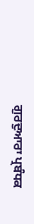ਗੁਰਦੁਆਰਾ ਪ੍ਰਬੰਧਕ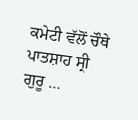ਕਮੇਟੀ ਵੱਲੋਂ ਚੌਥੇ ਪਾਤਸ਼ਾਹ ਸ੍ਰੀ ਗੁਰੂ …